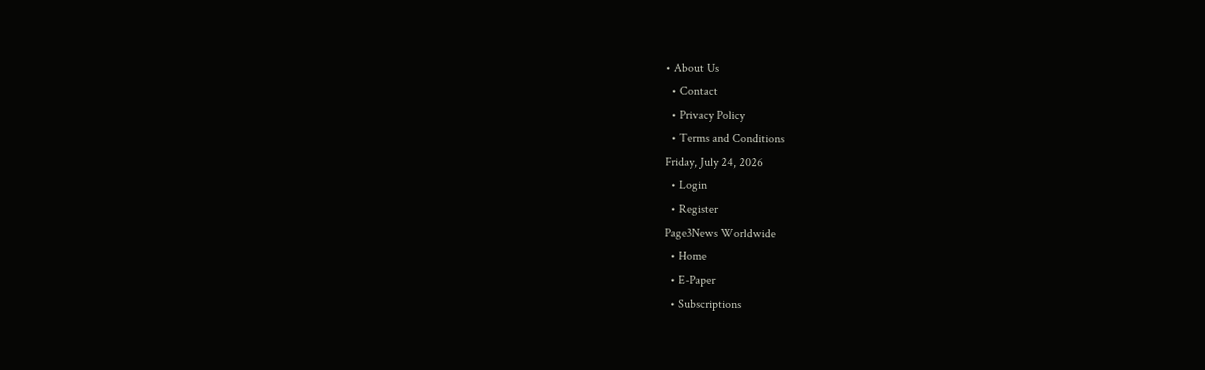• About Us
  • Contact
  • Privacy Policy
  • Terms and Conditions
Friday, July 24, 2026
  • Login
  • Register
Page3News Worldwide
  • Home
  • E-Paper
  • Subscriptions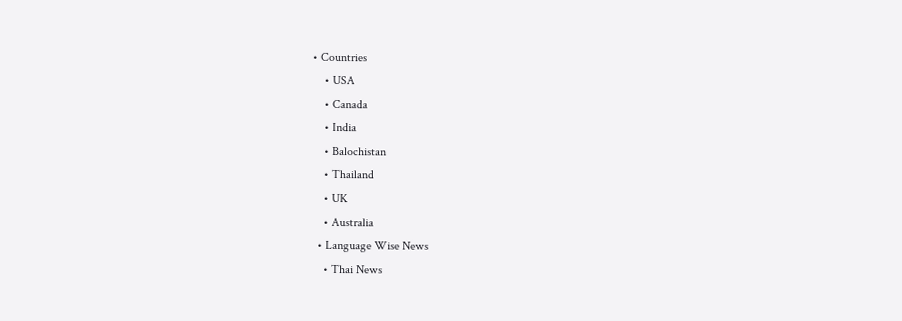• Countries
    • USA
    • Canada
    • India
    • Balochistan
    • Thailand
    • UK
    • Australia
  • Language Wise News
    • Thai News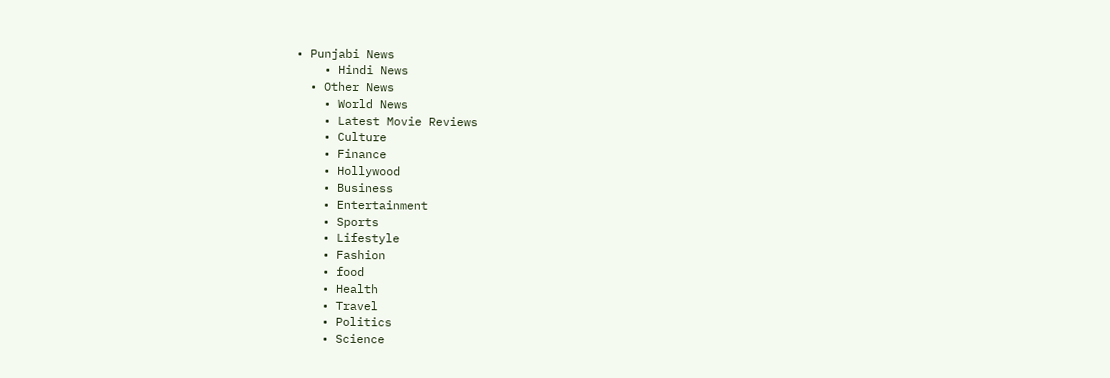• Punjabi News
    • Hindi News
  • Other News
    • World News
    • Latest Movie Reviews
    • Culture
    • Finance
    • Hollywood
    • Business
    • Entertainment
    • Sports
    • Lifestyle
    • Fashion
    • food
    • Health
    • Travel
    • Politics
    • Science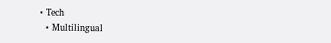• Tech
  • Multilingual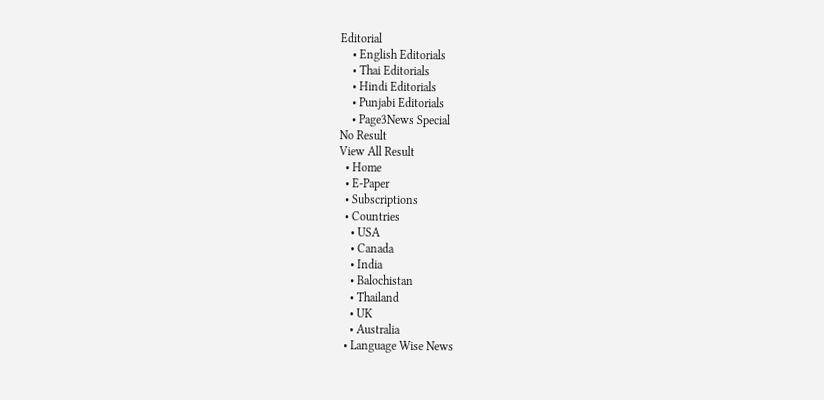Editorial
    • English Editorials
    • Thai Editorials
    • Hindi Editorials
    • Punjabi Editorials
    • Page3News Special
No Result
View All Result
  • Home
  • E-Paper
  • Subscriptions
  • Countries
    • USA
    • Canada
    • India
    • Balochistan
    • Thailand
    • UK
    • Australia
  • Language Wise News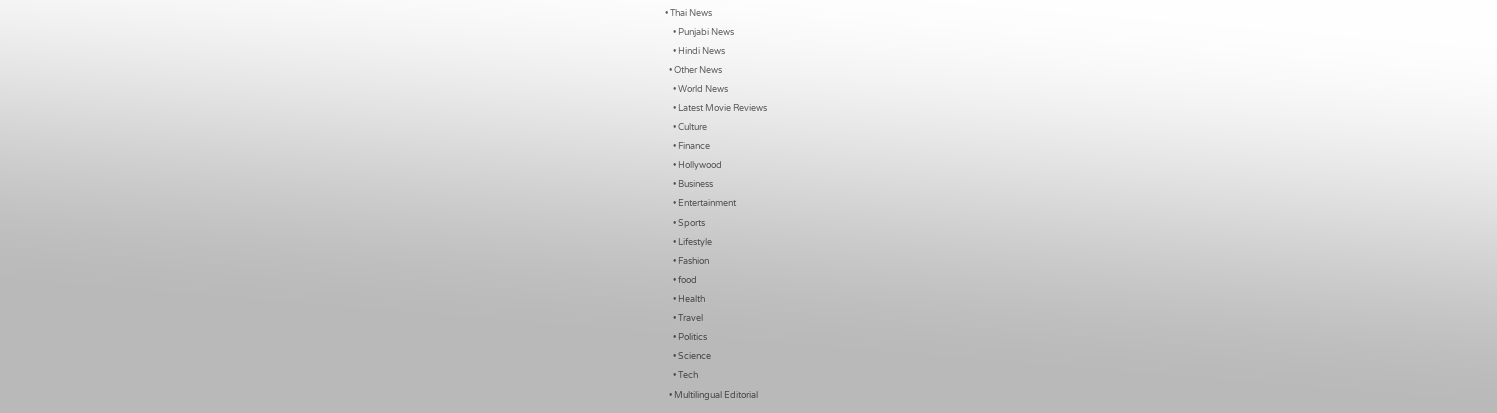• Thai News
    • Punjabi News
    • Hindi News
  • Other News
    • World News
    • Latest Movie Reviews
    • Culture
    • Finance
    • Hollywood
    • Business
    • Entertainment
    • Sports
    • Lifestyle
    • Fashion
    • food
    • Health
    • Travel
    • Politics
    • Science
    • Tech
  • Multilingual Editorial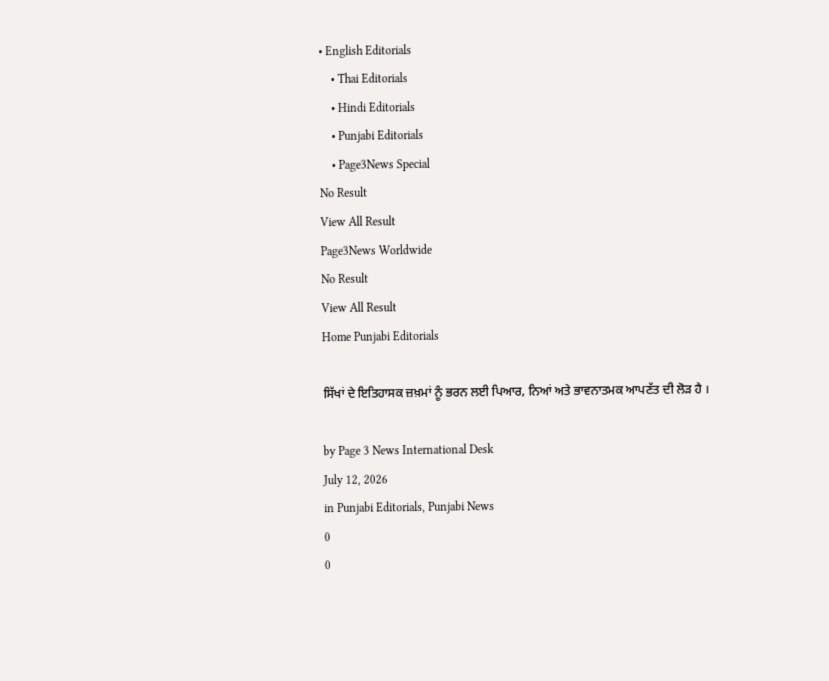• English Editorials
    • Thai Editorials
    • Hindi Editorials
    • Punjabi Editorials
    • Page3News Special
No Result
View All Result
Page3News Worldwide
No Result
View All Result
Home Punjabi Editorials

ਸਿੱਖਾਂ ਦੇ ਇਤਿਹਾਸਕ ਜ਼ਖ਼ਮਾਂ ਨੂੰ ਭਰਨ ਲਈ ਪਿਆਰ, ਨਿਆਂ ਅਤੇ ਭਾਵਨਾਤਮਕ ਆਪਣੱਤ ਦੀ ਲੋੜ ਹੈ ।

by Page 3 News International Desk
July 12, 2026
in Punjabi Editorials, Punjabi News
0
0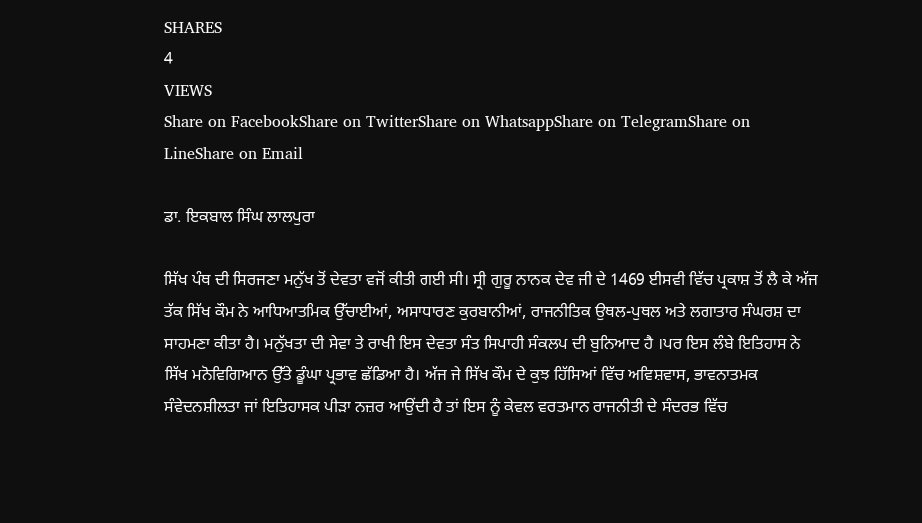SHARES
4
VIEWS
Share on FacebookShare on TwitterShare on WhatsappShare on TelegramShare on LineShare on Email

ਡਾ. ਇਕਬਾਲ ਸਿੰਘ ਲਾਲਪੁਰਾ

ਸਿੱਖ ਪੰਥ ਦੀ ਸਿਰਜਣਾ ਮਨੁੱਖ ਤੋਂ ਦੇਵਤਾ ਵਜੋਂ ਕੀਤੀ ਗਈ ਸੀ। ਸ੍ਰੀ ਗੁਰੂ ਨਾਨਕ ਦੇਵ ਜੀ ਦੇ 1469 ਈਸਵੀ ਵਿੱਚ ਪ੍ਰਕਾਸ਼ ਤੋਂ ਲੈ ਕੇ ਅੱਜ ਤੱਕ ਸਿੱਖ ਕੌਮ ਨੇ ਆਧਿਆਤਮਿਕ ਉੱਚਾਈਆਂ, ਅਸਾਧਾਰਣ ਕੁਰਬਾਨੀਆਂ, ਰਾਜਨੀਤਿਕ ਉਥਲ-ਪੁਥਲ ਅਤੇ ਲਗਾਤਾਰ ਸੰਘਰਸ਼ ਦਾ ਸਾਹਮਣਾ ਕੀਤਾ ਹੈ। ਮਨੁੱਖਤਾ ਦੀ ਸੇਵਾ ਤੇ ਰਾਖੀ ਇਸ ਦੇਵਤਾ ਸੰਤ ਸਿਪਾਹੀ ਸੰਕਲਪ ਦੀ ਬੁਨਿਆਦ ਹੈ ।ਪਰ ਇਸ ਲੰਬੇ ਇਤਿਹਾਸ ਨੇ ਸਿੱਖ ਮਨੋਵਿਗਿਆਨ ਉੱਤੇ ਡੂੰਘਾ ਪ੍ਰਭਾਵ ਛੱਡਿਆ ਹੈ। ਅੱਜ ਜੇ ਸਿੱਖ ਕੌਮ ਦੇ ਕੁਝ ਹਿੱਸਿਆਂ ਵਿੱਚ ਅਵਿਸ਼ਵਾਸ, ਭਾਵਨਾਤਮਕ ਸੰਵੇਦਨਸ਼ੀਲਤਾ ਜਾਂ ਇਤਿਹਾਸਕ ਪੀੜਾ ਨਜ਼ਰ ਆਉਂਦੀ ਹੈ ਤਾਂ ਇਸ ਨੂੰ ਕੇਵਲ ਵਰਤਮਾਨ ਰਾਜਨੀਤੀ ਦੇ ਸੰਦਰਭ ਵਿੱਚ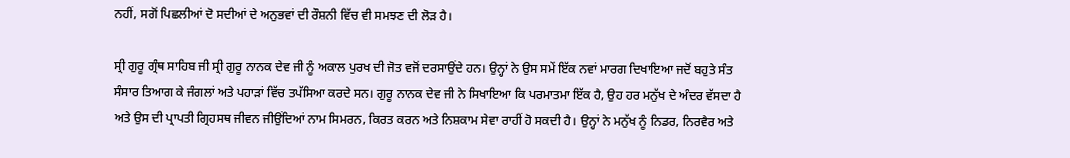ਨਹੀਂ, ਸਗੋਂ ਪਿਛਲੀਆਂ ਦੋ ਸਦੀਆਂ ਦੇ ਅਨੁਭਵਾਂ ਦੀ ਰੌਸ਼ਨੀ ਵਿੱਚ ਵੀ ਸਮਝਣ ਦੀ ਲੋੜ ਹੈ।

ਸ੍ਰੀ ਗੁਰੂ ਗ੍ਰੰਥ ਸਾਹਿਬ ਜੀ ਸ੍ਰੀ ਗੁਰੂ ਨਾਨਕ ਦੇਵ ਜੀ ਨੂੰ ਅਕਾਲ ਪੁਰਖ ਦੀ ਜੋਤ ਵਜੋਂ ਦਰਸਾਉਂਦੇ ਹਨ। ਉਨ੍ਹਾਂ ਨੇ ਉਸ ਸਮੇਂ ਇੱਕ ਨਵਾਂ ਮਾਰਗ ਦਿਖਾਇਆ ਜਦੋਂ ਬਹੁਤੇ ਸੰਤ ਸੰਸਾਰ ਤਿਆਗ ਕੇ ਜੰਗਲਾਂ ਅਤੇ ਪਹਾੜਾਂ ਵਿੱਚ ਤਪੱਸਿਆ ਕਰਦੇ ਸਨ। ਗੁਰੂ ਨਾਨਕ ਦੇਵ ਜੀ ਨੇ ਸਿਖਾਇਆ ਕਿ ਪਰਮਾਤਮਾ ਇੱਕ ਹੈ, ਉਹ ਹਰ ਮਨੁੱਖ ਦੇ ਅੰਦਰ ਵੱਸਦਾ ਹੈ ਅਤੇ ਉਸ ਦੀ ਪ੍ਰਾਪਤੀ ਗ੍ਰਿਹਸਥ ਜੀਵਨ ਜੀਉਂਦਿਆਂ ਨਾਮ ਸਿਮਰਨ, ਕਿਰਤ ਕਰਨ ਅਤੇ ਨਿਸ਼ਕਾਮ ਸੇਵਾ ਰਾਹੀਂ ਹੋ ਸਕਦੀ ਹੈ। ਉਨ੍ਹਾਂ ਨੇ ਮਨੁੱਖ ਨੂੰ ਨਿਡਰ, ਨਿਰਵੈਰ ਅਤੇ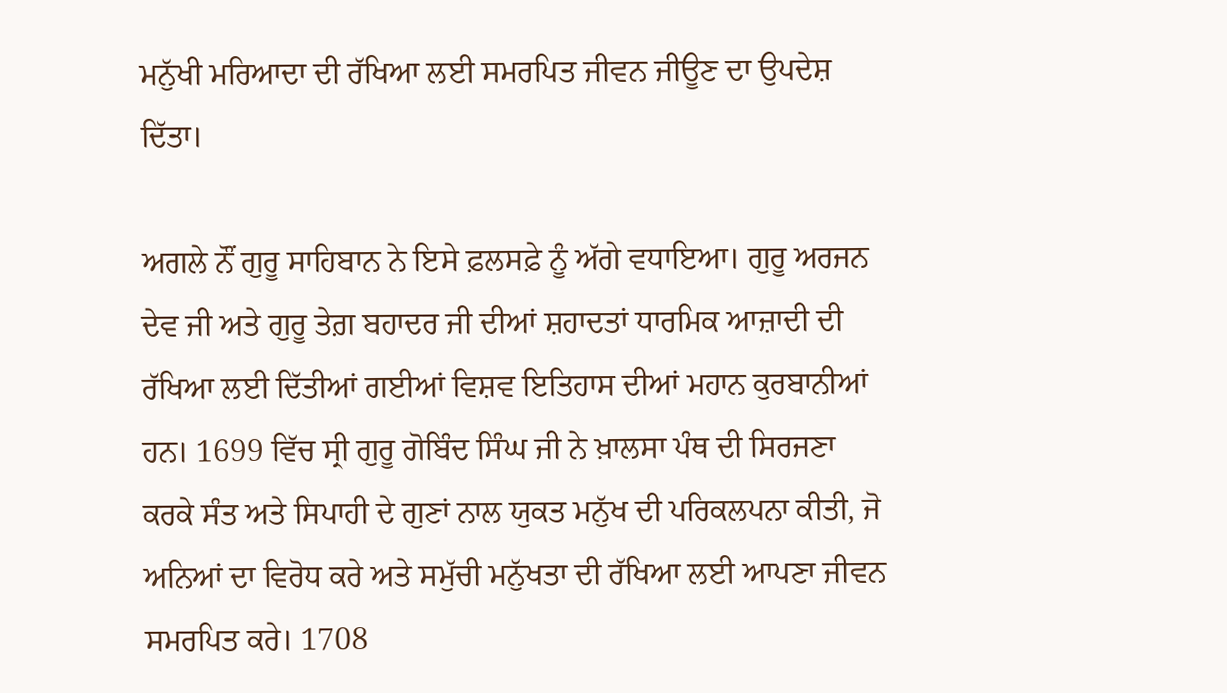ਮਨੁੱਖੀ ਮਰਿਆਦਾ ਦੀ ਰੱਖਿਆ ਲਈ ਸਮਰਪਿਤ ਜੀਵਨ ਜੀਊਣ ਦਾ ਉਪਦੇਸ਼ ਦਿੱਤਾ।

ਅਗਲੇ ਨੌਂ ਗੁਰੂ ਸਾਹਿਬਾਨ ਨੇ ਇਸੇ ਫ਼ਲਸਫ਼ੇ ਨੂੰ ਅੱਗੇ ਵਧਾਇਆ। ਗੁਰੂ ਅਰਜਨ ਦੇਵ ਜੀ ਅਤੇ ਗੁਰੂ ਤੇਗ਼ ਬਹਾਦਰ ਜੀ ਦੀਆਂ ਸ਼ਹਾਦਤਾਂ ਧਾਰਮਿਕ ਆਜ਼ਾਦੀ ਦੀ ਰੱਖਿਆ ਲਈ ਦਿੱਤੀਆਂ ਗਈਆਂ ਵਿਸ਼ਵ ਇਤਿਹਾਸ ਦੀਆਂ ਮਹਾਨ ਕੁਰਬਾਨੀਆਂ ਹਨ। 1699 ਵਿੱਚ ਸ੍ਰੀ ਗੁਰੂ ਗੋਬਿੰਦ ਸਿੰਘ ਜੀ ਨੇ ਖ਼ਾਲਸਾ ਪੰਥ ਦੀ ਸਿਰਜਣਾ ਕਰਕੇ ਸੰਤ ਅਤੇ ਸਿਪਾਹੀ ਦੇ ਗੁਣਾਂ ਨਾਲ ਯੁਕਤ ਮਨੁੱਖ ਦੀ ਪਰਿਕਲਪਨਾ ਕੀਤੀ, ਜੋ ਅਨਿਆਂ ਦਾ ਵਿਰੋਧ ਕਰੇ ਅਤੇ ਸਮੁੱਚੀ ਮਨੁੱਖਤਾ ਦੀ ਰੱਖਿਆ ਲਈ ਆਪਣਾ ਜੀਵਨ ਸਮਰਪਿਤ ਕਰੇ। 1708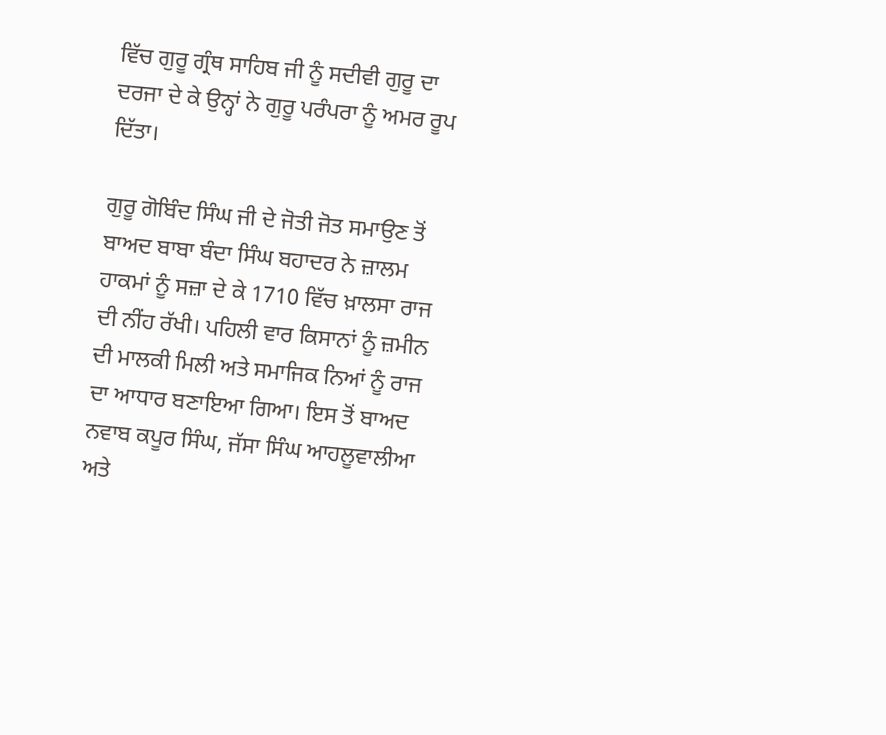ਵਿੱਚ ਗੁਰੂ ਗ੍ਰੰਥ ਸਾਹਿਬ ਜੀ ਨੂੰ ਸਦੀਵੀ ਗੁਰੂ ਦਾ ਦਰਜਾ ਦੇ ਕੇ ਉਨ੍ਹਾਂ ਨੇ ਗੁਰੂ ਪਰੰਪਰਾ ਨੂੰ ਅਮਰ ਰੂਪ ਦਿੱਤਾ।

ਗੁਰੂ ਗੋਬਿੰਦ ਸਿੰਘ ਜੀ ਦੇ ਜੋਤੀ ਜੋਤ ਸਮਾਉਣ ਤੋਂ ਬਾਅਦ ਬਾਬਾ ਬੰਦਾ ਸਿੰਘ ਬਹਾਦਰ ਨੇ ਜ਼ਾਲਮ ਹਾਕਮਾਂ ਨੂੰ ਸਜ਼ਾ ਦੇ ਕੇ 1710 ਵਿੱਚ ਖ਼ਾਲਸਾ ਰਾਜ ਦੀ ਨੀਂਹ ਰੱਖੀ। ਪਹਿਲੀ ਵਾਰ ਕਿਸਾਨਾਂ ਨੂੰ ਜ਼ਮੀਨ ਦੀ ਮਾਲਕੀ ਮਿਲੀ ਅਤੇ ਸਮਾਜਿਕ ਨਿਆਂ ਨੂੰ ਰਾਜ ਦਾ ਆਧਾਰ ਬਣਾਇਆ ਗਿਆ। ਇਸ ਤੋਂ ਬਾਅਦ ਨਵਾਬ ਕਪੂਰ ਸਿੰਘ, ਜੱਸਾ ਸਿੰਘ ਆਹਲੂਵਾਲੀਆ ਅਤੇ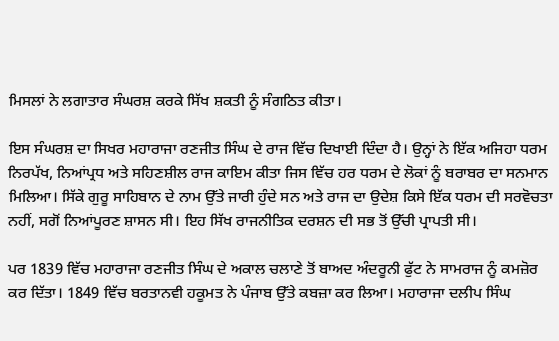ਮਿਸਲਾਂ ਨੇ ਲਗਾਤਾਰ ਸੰਘਰਸ਼ ਕਰਕੇ ਸਿੱਖ ਸ਼ਕਤੀ ਨੂੰ ਸੰਗਠਿਤ ਕੀਤਾ।

ਇਸ ਸੰਘਰਸ਼ ਦਾ ਸਿਖਰ ਮਹਾਰਾਜਾ ਰਣਜੀਤ ਸਿੰਘ ਦੇ ਰਾਜ ਵਿੱਚ ਦਿਖਾਈ ਦਿੰਦਾ ਹੈ। ਉਨ੍ਹਾਂ ਨੇ ਇੱਕ ਅਜਿਹਾ ਧਰਮ ਨਿਰਪੱਖ, ਨਿਆਂਪ੍ਰਧ ਅਤੇ ਸਹਿਣਸ਼ੀਲ ਰਾਜ ਕਾਇਮ ਕੀਤਾ ਜਿਸ ਵਿੱਚ ਹਰ ਧਰਮ ਦੇ ਲੋਕਾਂ ਨੂੰ ਬਰਾਬਰ ਦਾ ਸਨਮਾਨ ਮਿਲਿਆ। ਸਿੱਕੇ ਗੁਰੂ ਸਾਹਿਬਾਨ ਦੇ ਨਾਮ ਉੱਤੇ ਜਾਰੀ ਹੁੰਦੇ ਸਨ ਅਤੇ ਰਾਜ ਦਾ ਉਦੇਸ਼ ਕਿਸੇ ਇੱਕ ਧਰਮ ਦੀ ਸਰਵੋਚਤਾ ਨਹੀਂ, ਸਗੋਂ ਨਿਆਂਪੂਰਣ ਸ਼ਾਸਨ ਸੀ। ਇਹ ਸਿੱਖ ਰਾਜਨੀਤਿਕ ਦਰਸ਼ਨ ਦੀ ਸਭ ਤੋਂ ਉੱਚੀ ਪ੍ਰਾਪਤੀ ਸੀ।

ਪਰ 1839 ਵਿੱਚ ਮਹਾਰਾਜਾ ਰਣਜੀਤ ਸਿੰਘ ਦੇ ਅਕਾਲ ਚਲਾਣੇ ਤੋਂ ਬਾਅਦ ਅੰਦਰੂਨੀ ਫੁੱਟ ਨੇ ਸਾਮਰਾਜ ਨੂੰ ਕਮਜ਼ੋਰ ਕਰ ਦਿੱਤਾ। 1849 ਵਿੱਚ ਬਰਤਾਨਵੀ ਹਕੂਮਤ ਨੇ ਪੰਜਾਬ ਉੱਤੇ ਕਬਜ਼ਾ ਕਰ ਲਿਆ। ਮਹਾਰਾਜਾ ਦਲੀਪ ਸਿੰਘ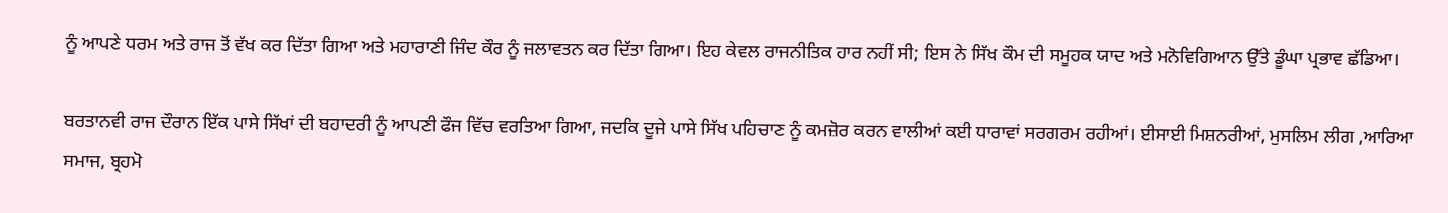ਨੂੰ ਆਪਣੇ ਧਰਮ ਅਤੇ ਰਾਜ ਤੋਂ ਵੱਖ ਕਰ ਦਿੱਤਾ ਗਿਆ ਅਤੇ ਮਹਾਰਾਣੀ ਜਿੰਦ ਕੌਰ ਨੂੰ ਜਲਾਵਤਨ ਕਰ ਦਿੱਤਾ ਗਿਆ। ਇਹ ਕੇਵਲ ਰਾਜਨੀਤਿਕ ਹਾਰ ਨਹੀਂ ਸੀ; ਇਸ ਨੇ ਸਿੱਖ ਕੌਮ ਦੀ ਸਮੂਹਕ ਯਾਦ ਅਤੇ ਮਨੋਵਿਗਿਆਨ ਉੱਤੇ ਡੂੰਘਾ ਪ੍ਰਭਾਵ ਛੱਡਿਆ।

ਬਰਤਾਨਵੀ ਰਾਜ ਦੌਰਾਨ ਇੱਕ ਪਾਸੇ ਸਿੱਖਾਂ ਦੀ ਬਹਾਦਰੀ ਨੂੰ ਆਪਣੀ ਫੌਜ ਵਿੱਚ ਵਰਤਿਆ ਗਿਆ, ਜਦਕਿ ਦੂਜੇ ਪਾਸੇ ਸਿੱਖ ਪਹਿਚਾਣ ਨੂੰ ਕਮਜ਼ੋਰ ਕਰਨ ਵਾਲੀਆਂ ਕਈ ਧਾਰਾਵਾਂ ਸਰਗਰਮ ਰਹੀਆਂ। ਈਸਾਈ ਮਿਸ਼ਨਰੀਆਂ, ਮੁਸਲਿਮ ਲੀਗ ,ਆਰਿਆ ਸਮਾਜ, ਬ੍ਰਹਮੋ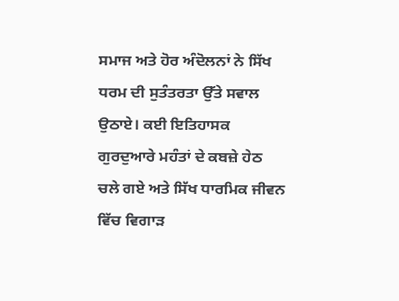ਸਮਾਜ ਅਤੇ ਹੋਰ ਅੰਦੋਲਨਾਂ ਨੇ ਸਿੱਖ ਧਰਮ ਦੀ ਸੁਤੰਤਰਤਾ ਉੱਤੇ ਸਵਾਲ ਉਠਾਏ। ਕਈ ਇਤਿਹਾਸਕ ਗੁਰਦੁਆਰੇ ਮਹੰਤਾਂ ਦੇ ਕਬਜ਼ੇ ਹੇਠ ਚਲੇ ਗਏ ਅਤੇ ਸਿੱਖ ਧਾਰਮਿਕ ਜੀਵਨ ਵਿੱਚ ਵਿਗਾੜ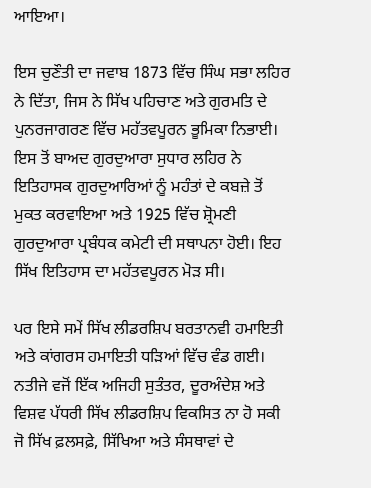ਆਇਆ।

ਇਸ ਚੁਣੌਤੀ ਦਾ ਜਵਾਬ 1873 ਵਿੱਚ ਸਿੰਘ ਸਭਾ ਲਹਿਰ ਨੇ ਦਿੱਤਾ, ਜਿਸ ਨੇ ਸਿੱਖ ਪਹਿਚਾਣ ਅਤੇ ਗੁਰਮਤਿ ਦੇ ਪੁਨਰਜਾਗਰਣ ਵਿੱਚ ਮਹੱਤਵਪੂਰਨ ਭੂਮਿਕਾ ਨਿਭਾਈ। ਇਸ ਤੋਂ ਬਾਅਦ ਗੁਰਦੁਆਰਾ ਸੁਧਾਰ ਲਹਿਰ ਨੇ ਇਤਿਹਾਸਕ ਗੁਰਦੁਆਰਿਆਂ ਨੂੰ ਮਹੰਤਾਂ ਦੇ ਕਬਜ਼ੇ ਤੋਂ ਮੁਕਤ ਕਰਵਾਇਆ ਅਤੇ 1925 ਵਿੱਚ ਸ਼੍ਰੋਮਣੀ ਗੁਰਦੁਆਰਾ ਪ੍ਰਬੰਧਕ ਕਮੇਟੀ ਦੀ ਸਥਾਪਨਾ ਹੋਈ। ਇਹ ਸਿੱਖ ਇਤਿਹਾਸ ਦਾ ਮਹੱਤਵਪੂਰਨ ਮੋੜ ਸੀ।

ਪਰ ਇਸੇ ਸਮੇਂ ਸਿੱਖ ਲੀਡਰਸ਼ਿਪ ਬਰਤਾਨਵੀ ਹਮਾਇਤੀ ਅਤੇ ਕਾਂਗਰਸ ਹਮਾਇਤੀ ਧੜਿਆਂ ਵਿੱਚ ਵੰਡ ਗਈ। ਨਤੀਜੇ ਵਜੋਂ ਇੱਕ ਅਜਿਹੀ ਸੁਤੰਤਰ, ਦੂਰਅੰਦੇਸ਼ ਅਤੇ ਵਿਸ਼ਵ ਪੱਧਰੀ ਸਿੱਖ ਲੀਡਰਸ਼ਿਪ ਵਿਕਸਿਤ ਨਾ ਹੋ ਸਕੀ ਜੋ ਸਿੱਖ ਫ਼ਲਸਫ਼ੇ, ਸਿੱਖਿਆ ਅਤੇ ਸੰਸਥਾਵਾਂ ਦੇ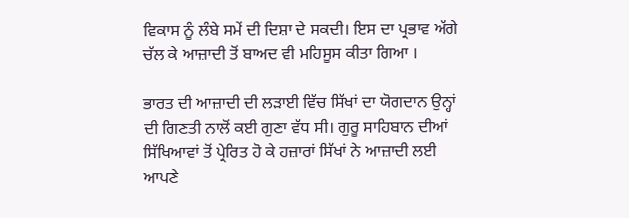ਵਿਕਾਸ ਨੂੰ ਲੰਬੇ ਸਮੇਂ ਦੀ ਦਿਸ਼ਾ ਦੇ ਸਕਦੀ। ਇਸ ਦਾ ਪ੍ਰਭਾਵ ਅੱਗੇ ਚੱਲ ਕੇ ਆਜ਼ਾਦੀ ਤੋਂ ਬਾਅਦ ਵੀ ਮਹਿਸੂਸ ਕੀਤਾ ਗਿਆ ।

ਭਾਰਤ ਦੀ ਆਜ਼ਾਦੀ ਦੀ ਲੜਾਈ ਵਿੱਚ ਸਿੱਖਾਂ ਦਾ ਯੋਗਦਾਨ ਉਨ੍ਹਾਂ ਦੀ ਗਿਣਤੀ ਨਾਲੋਂ ਕਈ ਗੁਣਾ ਵੱਧ ਸੀ। ਗੁਰੂ ਸਾਹਿਬਾਨ ਦੀਆਂ ਸਿੱਖਿਆਵਾਂ ਤੋਂ ਪ੍ਰੇਰਿਤ ਹੋ ਕੇ ਹਜ਼ਾਰਾਂ ਸਿੱਖਾਂ ਨੇ ਆਜ਼ਾਦੀ ਲਈ ਆਪਣੇ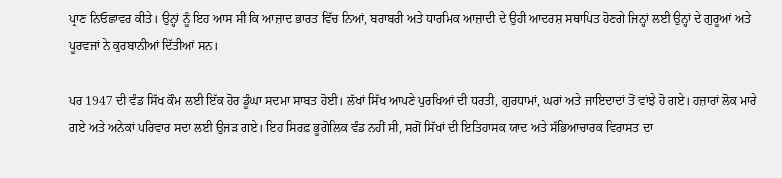ਪ੍ਰਾਣ ਨਿਓਛਾਵਰ ਕੀਤੇ। ਉਨ੍ਹਾਂ ਨੂੰ ਇਹ ਆਸ ਸੀ ਕਿ ਆਜ਼ਾਦ ਭਾਰਤ ਵਿੱਚ ਨਿਆਂ, ਬਰਾਬਰੀ ਅਤੇ ਧਾਰਮਿਕ ਆਜ਼ਾਦੀ ਦੇ ਉਹੀ ਆਦਰਸ਼ ਸਥਾਪਿਤ ਹੋਣਗੇ ਜਿਨ੍ਹਾਂ ਲਈ ਉਨ੍ਹਾਂ ਦੇ ਗੁਰੂਆਂ ਅਤੇ ਪੂਰਵਜਾਂ ਨੇ ਕੁਰਬਾਨੀਆਂ ਦਿੱਤੀਆਂ ਸਨ।

ਪਰ 1947 ਦੀ ਵੰਡ ਸਿੱਖ ਕੌਮ ਲਈ ਇੱਕ ਹੋਰ ਡੂੰਘਾ ਸਦਮਾ ਸਾਬਤ ਹੋਈ। ਲੱਖਾਂ ਸਿੱਖ ਆਪਣੇ ਪੁਰਖਿਆਂ ਦੀ ਧਰਤੀ, ਗੁਰਧਾਮਾਂ, ਘਰਾਂ ਅਤੇ ਜਾਇਦਾਦਾਂ ਤੋਂ ਵਾਂਝੇ ਹੋ ਗਏ। ਹਜ਼ਾਰਾਂ ਲੋਕ ਮਾਰੇ ਗਏ ਅਤੇ ਅਨੇਕਾਂ ਪਰਿਵਾਰ ਸਦਾ ਲਈ ਉਜੜ ਗਏ। ਇਹ ਸਿਰਫ਼ ਭੂਗੋਲਿਕ ਵੰਡ ਨਹੀਂ ਸੀ, ਸਗੋਂ ਸਿੱਖਾਂ ਦੀ ਇਤਿਹਾਸਕ ਯਾਦ ਅਤੇ ਸੱਭਿਆਚਾਰਕ ਵਿਰਾਸਤ ਦਾ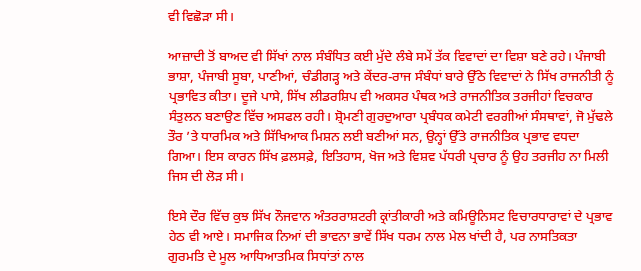ਵੀ ਵਿਛੋੜਾ ਸੀ।

ਆਜ਼ਾਦੀ ਤੋਂ ਬਾਅਦ ਵੀ ਸਿੱਖਾਂ ਨਾਲ ਸੰਬੰਧਿਤ ਕਈ ਮੁੱਦੇ ਲੰਬੇ ਸਮੇਂ ਤੱਕ ਵਿਵਾਦਾਂ ਦਾ ਵਿਸ਼ਾ ਬਣੇ ਰਹੇ। ਪੰਜਾਬੀ ਭਾਸ਼ਾ, ਪੰਜਾਬੀ ਸੂਬਾ, ਪਾਣੀਆਂ, ਚੰਡੀਗੜ੍ਹ ਅਤੇ ਕੇਂਦਰ-ਰਾਜ ਸੰਬੰਧਾਂ ਬਾਰੇ ਉੱਠੇ ਵਿਵਾਦਾਂ ਨੇ ਸਿੱਖ ਰਾਜਨੀਤੀ ਨੂੰ ਪ੍ਰਭਾਵਿਤ ਕੀਤਾ। ਦੂਜੇ ਪਾਸੇ, ਸਿੱਖ ਲੀਡਰਸ਼ਿਪ ਵੀ ਅਕਸਰ ਪੰਥਕ ਅਤੇ ਰਾਜਨੀਤਿਕ ਤਰਜੀਹਾਂ ਵਿਚਕਾਰ ਸੰਤੁਲਨ ਬਣਾਉਣ ਵਿੱਚ ਅਸਫਲ ਰਹੀ। ਸ਼੍ਰੋਮਣੀ ਗੁਰਦੁਆਰਾ ਪ੍ਰਬੰਧਕ ਕਮੇਟੀ ਵਰਗੀਆਂ ਸੰਸਥਾਵਾਂ, ਜੋ ਮੁੱਢਲੇ ਤੌਰ ’ਤੇ ਧਾਰਮਿਕ ਅਤੇ ਸਿੱਖਿਆਕ ਮਿਸ਼ਨ ਲਈ ਬਣੀਆਂ ਸਨ, ਉਨ੍ਹਾਂ ਉੱਤੇ ਰਾਜਨੀਤਿਕ ਪ੍ਰਭਾਵ ਵਧਦਾ ਗਿਆ। ਇਸ ਕਾਰਨ ਸਿੱਖ ਫ਼ਲਸਫ਼ੇ, ਇਤਿਹਾਸ, ਖੋਜ ਅਤੇ ਵਿਸ਼ਵ ਪੱਧਰੀ ਪ੍ਰਚਾਰ ਨੂੰ ਉਹ ਤਰਜੀਹ ਨਾ ਮਿਲੀ ਜਿਸ ਦੀ ਲੋੜ ਸੀ।

ਇਸੇ ਦੌਰ ਵਿੱਚ ਕੁਝ ਸਿੱਖ ਨੌਜਵਾਨ ਅੰਤਰਰਾਸ਼ਟਰੀ ਕ੍ਰਾਂਤੀਕਾਰੀ ਅਤੇ ਕਮਿਊਨਿਸਟ ਵਿਚਾਰਧਾਰਾਵਾਂ ਦੇ ਪ੍ਰਭਾਵ ਹੇਠ ਵੀ ਆਏ। ਸਮਾਜਿਕ ਨਿਆਂ ਦੀ ਭਾਵਨਾ ਭਾਵੇਂ ਸਿੱਖ ਧਰਮ ਨਾਲ ਮੇਲ ਖਾਂਦੀ ਹੈ, ਪਰ ਨਾਸਤਿਕਤਾ ਗੁਰਮਤਿ ਦੇ ਮੂਲ ਆਧਿਆਤਮਿਕ ਸਿਧਾਂਤਾਂ ਨਾਲ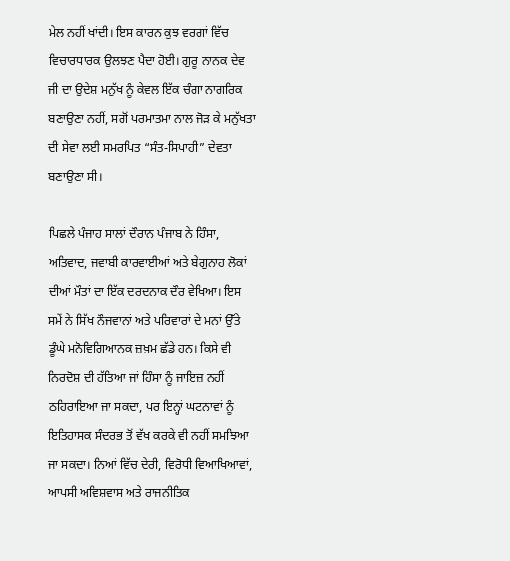ਮੇਲ ਨਹੀਂ ਖਾਂਦੀ। ਇਸ ਕਾਰਨ ਕੁਝ ਵਰਗਾਂ ਵਿੱਚ ਵਿਚਾਰਧਾਰਕ ਉਲਝਣ ਪੈਦਾ ਹੋਈ। ਗੁਰੂ ਨਾਨਕ ਦੇਵ ਜੀ ਦਾ ਉਦੇਸ਼ ਮਨੁੱਖ ਨੂੰ ਕੇਵਲ ਇੱਕ ਚੰਗਾ ਨਾਗਰਿਕ ਬਣਾਉਣਾ ਨਹੀਂ, ਸਗੋਂ ਪਰਮਾਤਮਾ ਨਾਲ ਜੋੜ ਕੇ ਮਨੁੱਖਤਾ ਦੀ ਸੇਵਾ ਲਈ ਸਮਰਪਿਤ “ਸੰਤ-ਸਿਪਾਹੀ” ਦੇਵਤਾ ਬਣਾਉਣਾ ਸੀ।

ਪਿਛਲੇ ਪੰਜਾਹ ਸਾਲਾਂ ਦੌਰਾਨ ਪੰਜਾਬ ਨੇ ਹਿੰਸਾ, ਅਤਿਵਾਦ, ਜਵਾਬੀ ਕਾਰਵਾਈਆਂ ਅਤੇ ਬੇਗੁਨਾਹ ਲੋਕਾਂ ਦੀਆਂ ਮੌਤਾਂ ਦਾ ਇੱਕ ਦਰਦਨਾਕ ਦੌਰ ਵੇਖਿਆ। ਇਸ ਸਮੇਂ ਨੇ ਸਿੱਖ ਨੌਜਵਾਨਾਂ ਅਤੇ ਪਰਿਵਾਰਾਂ ਦੇ ਮਨਾਂ ਉੱਤੇ ਡੂੰਘੇ ਮਨੋਵਿਗਿਆਨਕ ਜ਼ਖ਼ਮ ਛੱਡੇ ਹਨ। ਕਿਸੇ ਵੀ ਨਿਰਦੋਸ਼ ਦੀ ਹੱਤਿਆ ਜਾਂ ਹਿੰਸਾ ਨੂੰ ਜਾਇਜ਼ ਨਹੀਂ ਠਹਿਰਾਇਆ ਜਾ ਸਕਦਾ, ਪਰ ਇਨ੍ਹਾਂ ਘਟਨਾਵਾਂ ਨੂੰ ਇਤਿਹਾਸਕ ਸੰਦਰਭ ਤੋਂ ਵੱਖ ਕਰਕੇ ਵੀ ਨਹੀਂ ਸਮਝਿਆ ਜਾ ਸਕਦਾ। ਨਿਆਂ ਵਿੱਚ ਦੇਰੀ, ਵਿਰੋਧੀ ਵਿਆਖਿਆਵਾਂ, ਆਪਸੀ ਅਵਿਸ਼ਵਾਸ ਅਤੇ ਰਾਜਨੀਤਿਕ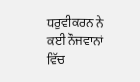ਧਰੁਵੀਕਰਨ ਨੇ ਕਈ ਨੌਜਵਾਨਾਂ ਵਿੱਚ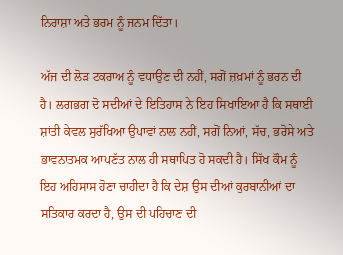ਨਿਰਾਸ਼ਾ ਅਤੇ ਭਰਮ ਨੂੰ ਜਨਮ ਦਿੱਤਾ।

ਅੱਜ ਦੀ ਲੋੜ ਟਕਰਾਅ ਨੂੰ ਵਧਾਉਣ ਦੀ ਨਹੀਂ, ਸਗੋਂ ਜ਼ਖ਼ਮਾਂ ਨੂੰ ਭਰਨ ਦੀ ਹੈ। ਲਗਭਗ ਦੋ ਸਦੀਆਂ ਦੇ ਇਤਿਹਾਸ ਨੇ ਇਹ ਸਿਖਾਇਆ ਹੈ ਕਿ ਸਥਾਈ ਸ਼ਾਂਤੀ ਕੇਵਲ ਸੁਰੱਖਿਆ ਉਪਾਵਾਂ ਨਾਲ ਨਹੀਂ, ਸਗੋਂ ਨਿਆਂ, ਸੱਚ, ਭਰੋਸੇ ਅਤੇ ਭਾਵਨਾਤਮਕ ਆਪਣੱਤ ਨਾਲ ਹੀ ਸਥਾਪਿਤ ਹੋ ਸਕਦੀ ਹੈ। ਸਿੱਖ ਕੌਮ ਨੂੰ ਇਹ ਅਹਿਸਾਸ ਹੋਣਾ ਚਾਹੀਦਾ ਹੈ ਕਿ ਦੇਸ਼ ਉਸ ਦੀਆਂ ਕੁਰਬਾਨੀਆਂ ਦਾ ਸਤਿਕਾਰ ਕਰਦਾ ਹੈ, ਉਸ ਦੀ ਪਹਿਚਾਣ ਦੀ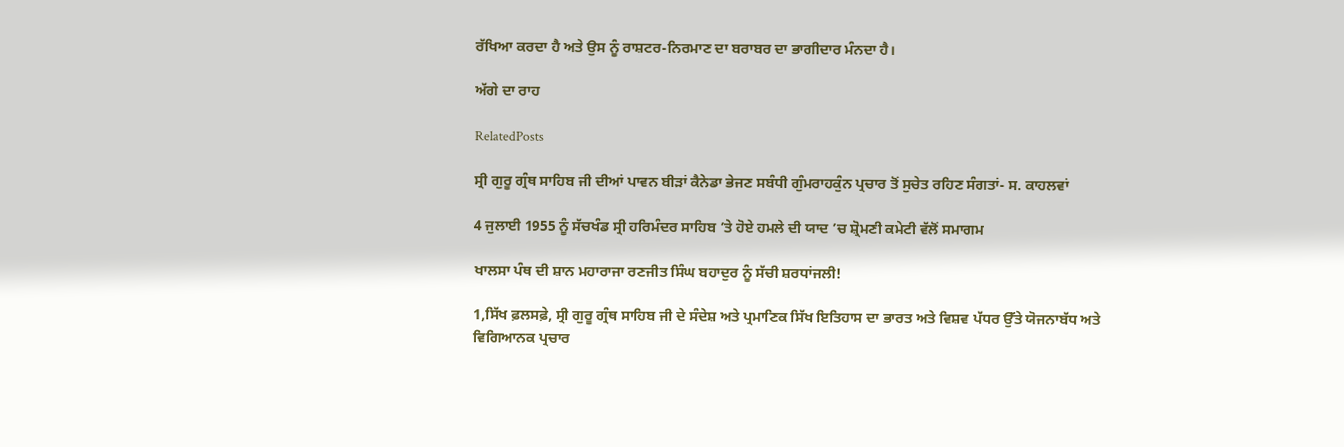ਰੱਖਿਆ ਕਰਦਾ ਹੈ ਅਤੇ ਉਸ ਨੂੰ ਰਾਸ਼ਟਰ-ਨਿਰਮਾਣ ਦਾ ਬਰਾਬਰ ਦਾ ਭਾਗੀਦਾਰ ਮੰਨਦਾ ਹੈ।

ਅੱਗੇ ਦਾ ਰਾਹ

RelatedPosts

ਸ੍ਰੀ ਗੁਰੂ ਗ੍ਰੰਥ ਸਾਹਿਬ ਜੀ ਦੀਆਂ ਪਾਵਨ ਬੀੜਾਂ ਕੈਨੇਡਾ ਭੇਜਣ ਸਬੰਧੀ ਗੁੰਮਰਾਹਕੁੰਨ ਪ੍ਰਚਾਰ ਤੋਂ ਸੁਚੇਤ ਰਹਿਣ ਸੰਗਤਾਂ- ਸ. ਕਾਹਲਵਾਂ

4 ਜੁਲਾਈ 1955 ਨੂੰ ਸੱਚਖੰਡ ਸ੍ਰੀ ਹਰਿਮੰਦਰ ਸਾਹਿਬ ’ਤੇ ਹੋਏ ਹਮਲੇ ਦੀ ਯਾਦ ’ਚ ਸ਼੍ਰੋਮਣੀ ਕਮੇਟੀ ਵੱਲੋਂ ਸਮਾਗਮ

ਖਾਲਸਾ ਪੰਥ ਦੀ ਸ਼ਾਨ ਮਹਾਰਾਜਾ ਰਣਜੀਤ ਸਿੰਘ ਬਹਾਦੁਰ ਨੂੰ ਸੱਚੀ ਸ਼ਰਧਾਂਜਲੀ!

1,ਸਿੱਖ ਫ਼ਲਸਫ਼ੇ, ਸ੍ਰੀ ਗੁਰੂ ਗ੍ਰੰਥ ਸਾਹਿਬ ਜੀ ਦੇ ਸੰਦੇਸ਼ ਅਤੇ ਪ੍ਰਮਾਣਿਕ ਸਿੱਖ ਇਤਿਹਾਸ ਦਾ ਭਾਰਤ ਅਤੇ ਵਿਸ਼ਵ ਪੱਧਰ ਉੱਤੇ ਯੋਜਨਾਬੱਧ ਅਤੇ ਵਿਗਿਆਨਕ ਪ੍ਰਚਾਰ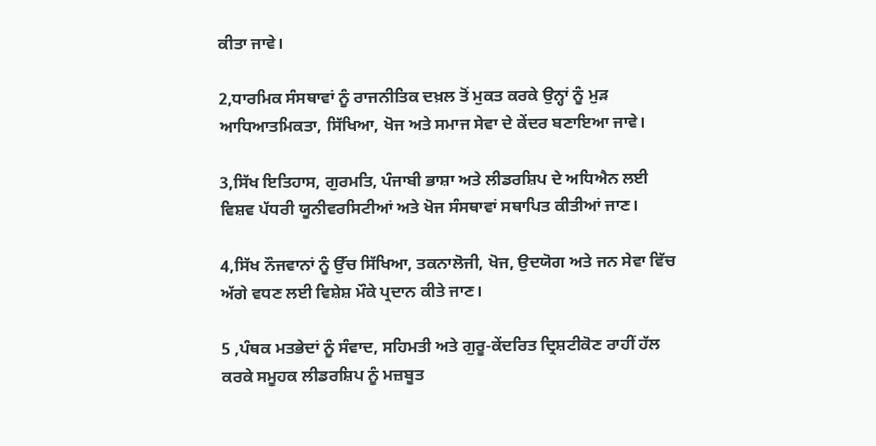ਕੀਤਾ ਜਾਵੇ।

2,ਧਾਰਮਿਕ ਸੰਸਥਾਵਾਂ ਨੂੰ ਰਾਜਨੀਤਿਕ ਦਖ਼ਲ ਤੋਂ ਮੁਕਤ ਕਰਕੇ ਉਨ੍ਹਾਂ ਨੂੰ ਮੁੜ ਆਧਿਆਤਮਿਕਤਾ, ਸਿੱਖਿਆ, ਖੋਜ ਅਤੇ ਸਮਾਜ ਸੇਵਾ ਦੇ ਕੇਂਦਰ ਬਣਾਇਆ ਜਾਵੇ।

3,ਸਿੱਖ ਇਤਿਹਾਸ, ਗੁਰਮਤਿ, ਪੰਜਾਬੀ ਭਾਸ਼ਾ ਅਤੇ ਲੀਡਰਸ਼ਿਪ ਦੇ ਅਧਿਐਨ ਲਈ ਵਿਸ਼ਵ ਪੱਧਰੀ ਯੂਨੀਵਰਸਿਟੀਆਂ ਅਤੇ ਖੋਜ ਸੰਸਥਾਵਾਂ ਸਥਾਪਿਤ ਕੀਤੀਆਂ ਜਾਣ।

4,ਸਿੱਖ ਨੌਜਵਾਨਾਂ ਨੂੰ ਉੱਚ ਸਿੱਖਿਆ, ਤਕਨਾਲੋਜੀ, ਖੋਜ, ਉਦਯੋਗ ਅਤੇ ਜਨ ਸੇਵਾ ਵਿੱਚ ਅੱਗੇ ਵਧਣ ਲਈ ਵਿਸ਼ੇਸ਼ ਮੌਕੇ ਪ੍ਰਦਾਨ ਕੀਤੇ ਜਾਣ।

5 ,ਪੰਥਕ ਮਤਭੇਦਾਂ ਨੂੰ ਸੰਵਾਦ, ਸਹਿਮਤੀ ਅਤੇ ਗੁਰੂ-ਕੇਂਦਰਿਤ ਦ੍ਰਿਸ਼ਟੀਕੋਣ ਰਾਹੀਂ ਹੱਲ ਕਰਕੇ ਸਮੂਹਕ ਲੀਡਰਸ਼ਿਪ ਨੂੰ ਮਜ਼ਬੂਤ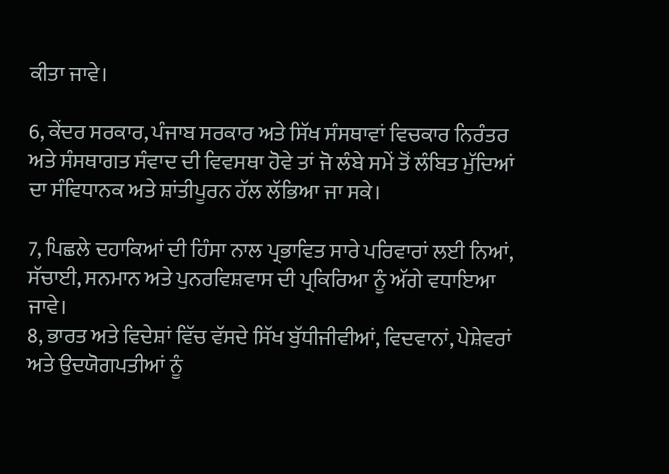ਕੀਤਾ ਜਾਵੇ।

6, ਕੇਂਦਰ ਸਰਕਾਰ, ਪੰਜਾਬ ਸਰਕਾਰ ਅਤੇ ਸਿੱਖ ਸੰਸਥਾਵਾਂ ਵਿਚਕਾਰ ਨਿਰੰਤਰ ਅਤੇ ਸੰਸਥਾਗਤ ਸੰਵਾਦ ਦੀ ਵਿਵਸਥਾ ਹੋਵੇ ਤਾਂ ਜੋ ਲੰਬੇ ਸਮੇਂ ਤੋਂ ਲੰਬਿਤ ਮੁੱਦਿਆਂ ਦਾ ਸੰਵਿਧਾਨਕ ਅਤੇ ਸ਼ਾਂਤੀਪੂਰਨ ਹੱਲ ਲੱਭਿਆ ਜਾ ਸਕੇ।

7, ਪਿਛਲੇ ਦਹਾਕਿਆਂ ਦੀ ਹਿੰਸਾ ਨਾਲ ਪ੍ਰਭਾਵਿਤ ਸਾਰੇ ਪਰਿਵਾਰਾਂ ਲਈ ਨਿਆਂ, ਸੱਚਾਈ, ਸਨਮਾਨ ਅਤੇ ਪੁਨਰਵਿਸ਼ਵਾਸ ਦੀ ਪ੍ਰਕਿਰਿਆ ਨੂੰ ਅੱਗੇ ਵਧਾਇਆ ਜਾਵੇ।
8, ਭਾਰਤ ਅਤੇ ਵਿਦੇਸ਼ਾਂ ਵਿੱਚ ਵੱਸਦੇ ਸਿੱਖ ਬੁੱਧੀਜੀਵੀਆਂ, ਵਿਦਵਾਨਾਂ, ਪੇਸ਼ੇਵਰਾਂ ਅਤੇ ਉਦਯੋਗਪਤੀਆਂ ਨੂੰ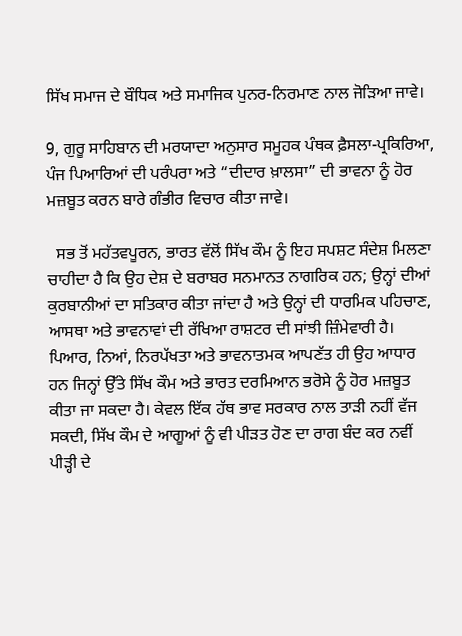ਸਿੱਖ ਸਮਾਜ ਦੇ ਬੌਧਿਕ ਅਤੇ ਸਮਾਜਿਕ ਪੁਨਰ-ਨਿਰਮਾਣ ਨਾਲ ਜੋੜਿਆ ਜਾਵੇ।

9, ਗੁਰੂ ਸਾਹਿਬਾਨ ਦੀ ਮਰਯਾਦਾ ਅਨੁਸਾਰ ਸਮੂਹਕ ਪੰਥਕ ਫ਼ੈਸਲਾ-ਪ੍ਰਕਿਰਿਆ, ਪੰਜ ਪਿਆਰਿਆਂ ਦੀ ਪਰੰਪਰਾ ਅਤੇ “ਦੀਦਾਰ ਖ਼ਾਲਸਾ” ਦੀ ਭਾਵਨਾ ਨੂੰ ਹੋਰ ਮਜ਼ਬੂਤ ਕਰਨ ਬਾਰੇ ਗੰਭੀਰ ਵਿਚਾਰ ਕੀਤਾ ਜਾਵੇ।

  ਸਭ ਤੋਂ ਮਹੱਤਵਪੂਰਨ, ਭਾਰਤ ਵੱਲੋਂ ਸਿੱਖ ਕੌਮ ਨੂੰ ਇਹ ਸਪਸ਼ਟ ਸੰਦੇਸ਼ ਮਿਲਣਾ ਚਾਹੀਦਾ ਹੈ ਕਿ ਉਹ ਦੇਸ਼ ਦੇ ਬਰਾਬਰ ਸਨਮਾਨਤ ਨਾਗਰਿਕ ਹਨ; ਉਨ੍ਹਾਂ ਦੀਆਂ ਕੁਰਬਾਨੀਆਂ ਦਾ ਸਤਿਕਾਰ ਕੀਤਾ ਜਾਂਦਾ ਹੈ ਅਤੇ ਉਨ੍ਹਾਂ ਦੀ ਧਾਰਮਿਕ ਪਹਿਚਾਣ, ਆਸਥਾ ਅਤੇ ਭਾਵਨਾਵਾਂ ਦੀ ਰੱਖਿਆ ਰਾਸ਼ਟਰ ਦੀ ਸਾਂਝੀ ਜ਼ਿੰਮੇਵਾਰੀ ਹੈ। ਪਿਆਰ, ਨਿਆਂ, ਨਿਰਪੱਖਤਾ ਅਤੇ ਭਾਵਨਾਤਮਕ ਆਪਣੱਤ ਹੀ ਉਹ ਆਧਾਰ ਹਨ ਜਿਨ੍ਹਾਂ ਉੱਤੇ ਸਿੱਖ ਕੌਮ ਅਤੇ ਭਾਰਤ ਦਰਮਿਆਨ ਭਰੋਸੇ ਨੂੰ ਹੋਰ ਮਜ਼ਬੂਤ ਕੀਤਾ ਜਾ ਸਕਦਾ ਹੈ। ਕੇਵਲ ਇੱਕ ਹੱਥ ਭਾਵ ਸਰਕਾਰ ਨਾਲ ਤਾੜੀ ਨਹੀਂ ਵੱਜ ਸਕਦੀ, ਸਿੱਖ ਕੌਮ ਦੇ ਆਗੂਆਂ ਨੂੰ ਵੀ ਪੀੜਤ ਹੋਣ ਦਾ ਰਾਗ ਬੰਦ ਕਰ ਨਵੀਂ ਪੀੜ੍ਹੀ ਦੇ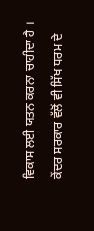ਵਿਕਾਸ ਲਈ ਯਤਨ ਕਰਨਾ ਚਾਹੀਦਾ ਹੈ ।

ਕੇਂਦਰ ਸਰਕਾਰ ਵੱਲੋਂ ਵੀ ਸਿੱਖ ਧਰਮ ਦੇ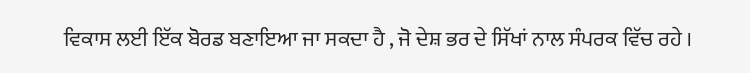ਵਿਕਾਸ ਲਈ ਇੱਕ ਬੋਰਡ ਬਣਾਇਆ ਜਾ ਸਕਦਾ ਹੈ , ਜੋ ਦੇਸ਼ ਭਰ ਦੇ ਸਿੱਖਾਂ ਨਾਲ ਸੰਪਰਕ ਵਿੱਚ ਰਹੇ ।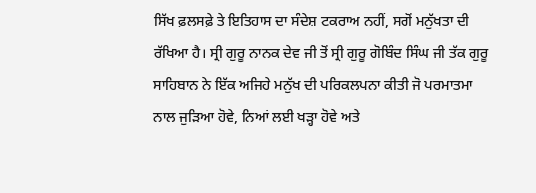ਸਿੱਖ ਫ਼ਲਸਫ਼ੇ ਤੇ ਇਤਿਹਾਸ ਦਾ ਸੰਦੇਸ਼ ਟਕਰਾਅ ਨਹੀਂ, ਸਗੋਂ ਮਨੁੱਖਤਾ ਦੀ ਰੱਖਿਆ ਹੈ। ਸ੍ਰੀ ਗੁਰੂ ਨਾਨਕ ਦੇਵ ਜੀ ਤੋਂ ਸ੍ਰੀ ਗੁਰੂ ਗੋਬਿੰਦ ਸਿੰਘ ਜੀ ਤੱਕ ਗੁਰੂ ਸਾਹਿਬਾਨ ਨੇ ਇੱਕ ਅਜਿਹੇ ਮਨੁੱਖ ਦੀ ਪਰਿਕਲਪਨਾ ਕੀਤੀ ਜੋ ਪਰਮਾਤਮਾ ਨਾਲ ਜੁੜਿਆ ਹੋਵੇ, ਨਿਆਂ ਲਈ ਖੜ੍ਹਾ ਹੋਵੇ ਅਤੇ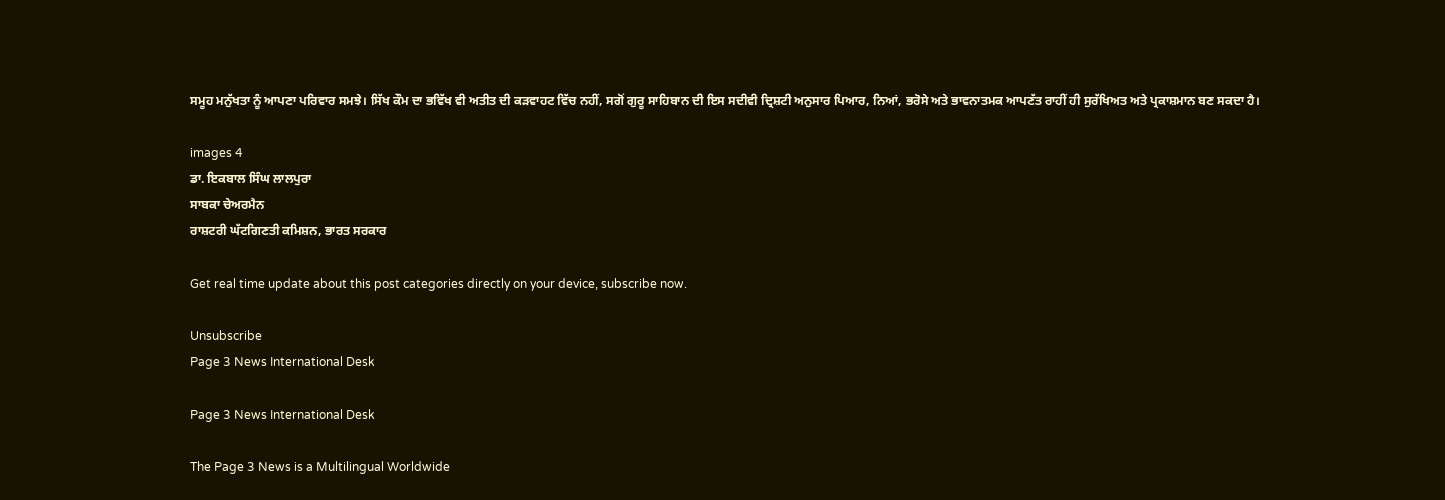ਸਮੂਹ ਮਨੁੱਖਤਾ ਨੂੰ ਆਪਣਾ ਪਰਿਵਾਰ ਸਮਝੇ। ਸਿੱਖ ਕੌਮ ਦਾ ਭਵਿੱਖ ਵੀ ਅਤੀਤ ਦੀ ਕੜਵਾਹਟ ਵਿੱਚ ਨਹੀਂ, ਸਗੋਂ ਗੁਰੂ ਸਾਹਿਬਾਨ ਦੀ ਇਸ ਸਦੀਵੀ ਦ੍ਰਿਸ਼ਟੀ ਅਨੁਸਾਰ ਪਿਆਰ, ਨਿਆਂ, ਭਰੋਸੇ ਅਤੇ ਭਾਵਨਾਤਮਕ ਆਪਣੱਤ ਰਾਹੀਂ ਹੀ ਸੁਰੱਖਿਅਤ ਅਤੇ ਪ੍ਰਕਾਸ਼ਮਾਨ ਬਣ ਸਕਦਾ ਹੈ।

images 4
ਡਾ. ਇਕਬਾਲ ਸਿੰਘ ਲਾਲਪੁਰਾ
ਸਾਬਕਾ ਚੇਅਰਮੈਨ
ਰਾਸ਼ਟਰੀ ਘੱਟਗਿਣਤੀ ਕਮਿਸ਼ਨ, ਭਾਰਤ ਸਰਕਾਰ

Get real time update about this post categories directly on your device, subscribe now.

Unsubscribe
Page 3 News International Desk

Page 3 News International Desk

The Page 3 News is a Multilingual Worldwide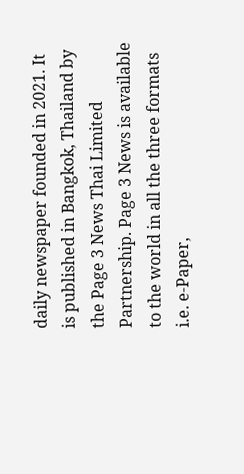daily newspaper founded in 2021. It is published in Bangkok, Thailand by the Page 3 News Thai Limited Partnership. Page 3 News is available to the world in all the three formats i.e. e-Paper,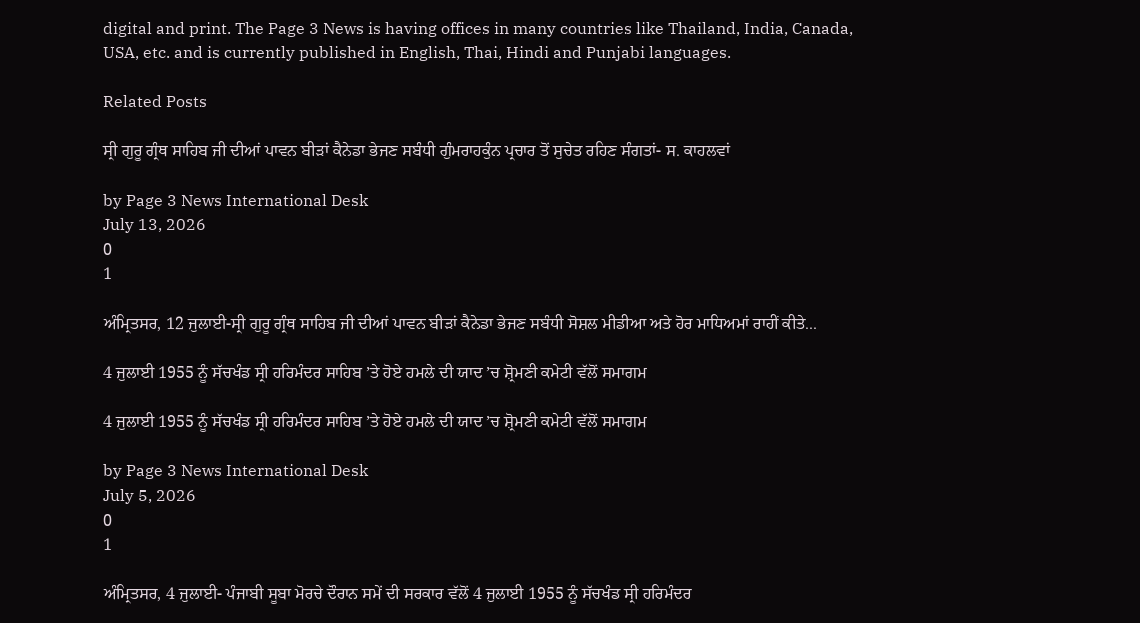digital and print. The Page 3 News is having offices in many countries like Thailand, India, Canada, USA, etc. and is currently published in English, Thai, Hindi and Punjabi languages.

Related Posts

ਸ੍ਰੀ ਗੁਰੂ ਗ੍ਰੰਥ ਸਾਹਿਬ ਜੀ ਦੀਆਂ ਪਾਵਨ ਬੀੜਾਂ ਕੈਨੇਡਾ ਭੇਜਣ ਸਬੰਧੀ ਗੁੰਮਰਾਹਕੁੰਨ ਪ੍ਰਚਾਰ ਤੋਂ ਸੁਚੇਤ ਰਹਿਣ ਸੰਗਤਾਂ- ਸ. ਕਾਹਲਵਾਂ

by Page 3 News International Desk
July 13, 2026
0
1

ਅੰਮ੍ਰਿਤਸਰ, 12 ਜੁਲਾਈ-ਸ੍ਰੀ ਗੁਰੂ ਗ੍ਰੰਥ ਸਾਹਿਬ ਜੀ ਦੀਆਂ ਪਾਵਨ ਬੀੜਾਂ ਕੈਨੇਡਾ ਭੇਜਣ ਸਬੰਧੀ ਸੋਸ਼ਲ ਮੀਡੀਆ ਅਤੇ ਹੋਰ ਮਾਧਿਅਮਾਂ ਰਾਹੀਂ ਕੀਤੇ...

4 ਜੁਲਾਈ 1955 ਨੂੰ ਸੱਚਖੰਡ ਸ੍ਰੀ ਹਰਿਮੰਦਰ ਸਾਹਿਬ ’ਤੇ ਹੋਏ ਹਮਲੇ ਦੀ ਯਾਦ ’ਚ ਸ਼੍ਰੋਮਣੀ ਕਮੇਟੀ ਵੱਲੋਂ ਸਮਾਗਮ

4 ਜੁਲਾਈ 1955 ਨੂੰ ਸੱਚਖੰਡ ਸ੍ਰੀ ਹਰਿਮੰਦਰ ਸਾਹਿਬ ’ਤੇ ਹੋਏ ਹਮਲੇ ਦੀ ਯਾਦ ’ਚ ਸ਼੍ਰੋਮਣੀ ਕਮੇਟੀ ਵੱਲੋਂ ਸਮਾਗਮ

by Page 3 News International Desk
July 5, 2026
0
1

ਅੰਮ੍ਰਿਤਸਰ, 4 ਜੁਲਾਈ- ਪੰਜਾਬੀ ਸੂਬਾ ਮੋਰਚੇ ਦੌਰਾਨ ਸਮੇਂ ਦੀ ਸਰਕਾਰ ਵੱਲੋਂ 4 ਜੁਲਾਈ 1955 ਨੂੰ ਸੱਚਖੰਡ ਸ੍ਰੀ ਹਰਿਮੰਦਰ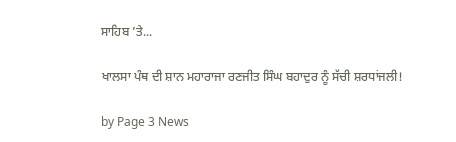ਸਾਹਿਬ ’ਤੇ...

ਖਾਲਸਾ ਪੰਥ ਦੀ ਸ਼ਾਨ ਮਹਾਰਾਜਾ ਰਣਜੀਤ ਸਿੰਘ ਬਹਾਦੁਰ ਨੂੰ ਸੱਚੀ ਸ਼ਰਧਾਂਜਲੀ!

by Page 3 News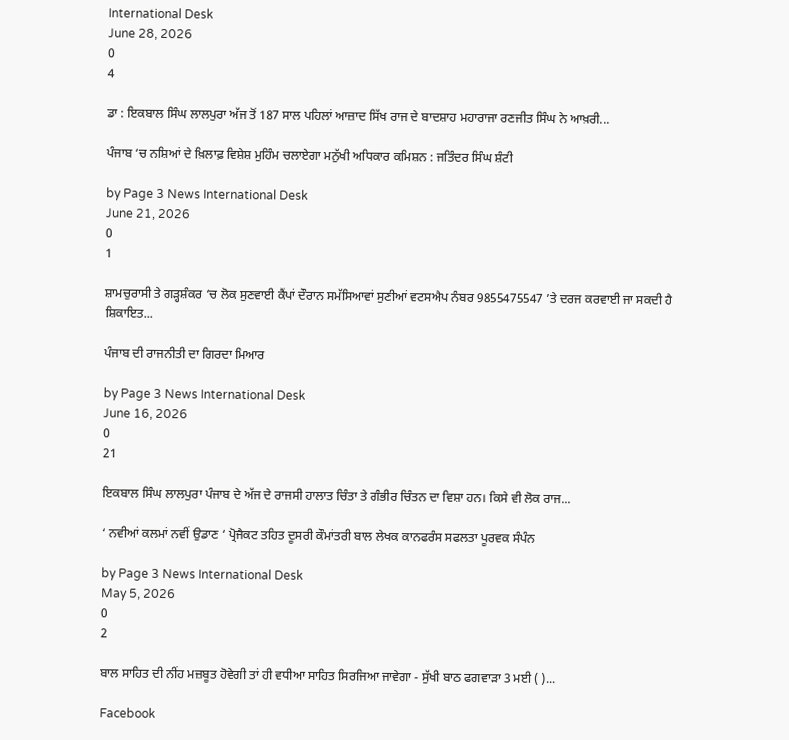International Desk
June 28, 2026
0
4

ਡਾ : ਇਕਬਾਲ ਸਿੰਘ ਲਾਲਪੁਰਾ ਅੱਜ ਤੋਂ 187 ਸਾਲ ਪਹਿਲਾਂ ਆਜ਼ਾਦ ਸਿੱਖ ਰਾਜ ਦੇ ਬਾਦਸ਼ਾਹ ਮਹਾਰਾਜਾ ਰਣਜੀਤ ਸਿੰਘ ਨੇ ਆਖ਼ਰੀ...

ਪੰਜਾਬ ‘ਚ ਨਸ਼ਿਆਂ ਦੇ ਖ਼ਿਲਾਫ਼ ਵਿਸ਼ੇਸ਼ ਮੁਹਿੰਮ ਚਲਾਏਗਾ ਮਨੁੱਖੀ ਅਧਿਕਾਰ ਕਮਿਸ਼ਨ : ਜਤਿੰਦਰ ਸਿੰਘ ਸ਼ੰਟੀ

by Page 3 News International Desk
June 21, 2026
0
1

ਸ਼ਾਮਚੁਰਾਸੀ ਤੇ ਗੜ੍ਹਸ਼ੰਕਰ ‘ਚ ਲੋਕ ਸੁਣਵਾਈ ਕੈਂਪਾਂ ਦੌਰਾਨ ਸਮੱਸਿਆਵਾਂ ਸੁਣੀਆਂ ਵਟਸਐਪ ਨੰਬਰ 9855475547 ’ਤੇ ਦਰਜ ਕਰਵਾਈ ਜਾ ਸਕਦੀ ਹੈ ਸ਼ਿਕਾਇਤ...

ਪੰਜਾਬ ਦੀ ਰਾਜਨੀਤੀ ਦਾ ਗਿਰਦਾ ਮਿਆਰ

by Page 3 News International Desk
June 16, 2026
0
21

ਇਕਬਾਲ ਸਿੰਘ ਲਾਲਪੁਰਾ ਪੰਜਾਬ ਦੇ ਅੱਜ ਦੇ ਰਾਜਸੀ ਹਾਲਾਤ ਚਿੰਤਾ ਤੇ ਗੰਭੀਰ ਚਿੰਤਨ ਦਾ ਵਿਸ਼ਾ ਹਨ। ਕਿਸੇ ਵੀ ਲੋਕ ਰਾਜ...

‘ ਨਵੀਆਂ ਕਲਮਾਂ ਨਵੀਂ ਉਡਾਣ ‘ ਪ੍ਰੋਜੈਕਟ ਤਹਿਤ ਦੂਸਰੀ ਕੌਮਾਂਤਰੀ ਬਾਲ ਲੇਖਕ ਕਾਨਫਰੰਸ ਸਫਲਤਾ ਪੂਰਵਕ ਸੰਪੰਨ

by Page 3 News International Desk
May 5, 2026
0
2

ਬਾਲ ਸਾਹਿਤ ਦੀ ਨੀਂਹ ਮਜ਼ਬੂਤ ਹੋਵੇਗੀ ਤਾਂ ਹੀ ਵਧੀਆ ਸਾਹਿਤ ਸਿਰਜਿਆ ਜਾਵੇਗਾ - ਸੁੱਖੀ ਬਾਠ ਫਗਵਾੜਾ 3 ਮਈ ( )...

Facebook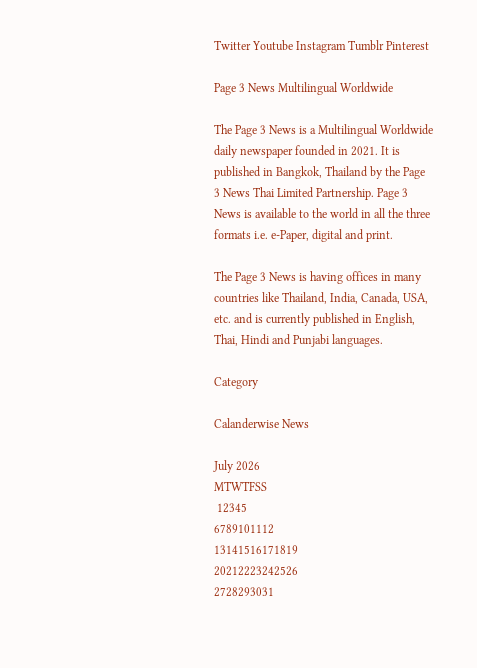Twitter Youtube Instagram Tumblr Pinterest

Page 3 News Multilingual Worldwide

The Page 3 News is a Multilingual Worldwide daily newspaper founded in 2021. It is published in Bangkok, Thailand by the Page 3 News Thai Limited Partnership. Page 3 News is available to the world in all the three formats i.e. e-Paper, digital and print.

The Page 3 News is having offices in many countries like Thailand, India, Canada, USA, etc. and is currently published in English, Thai, Hindi and Punjabi languages.

Category

Calanderwise News

July 2026
MTWTFSS
 12345
6789101112
13141516171819
20212223242526
2728293031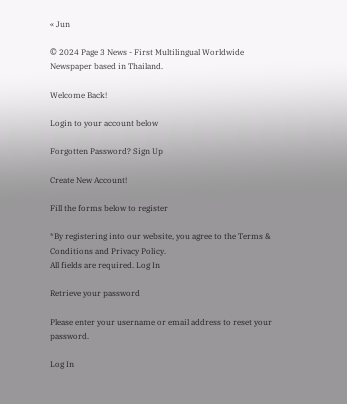« Jun

© 2024 Page 3 News - First Multilingual Worldwide Newspaper based in Thailand.

Welcome Back!

Login to your account below

Forgotten Password? Sign Up

Create New Account!

Fill the forms below to register

*By registering into our website, you agree to the Terms & Conditions and Privacy Policy.
All fields are required. Log In

Retrieve your password

Please enter your username or email address to reset your password.

Log In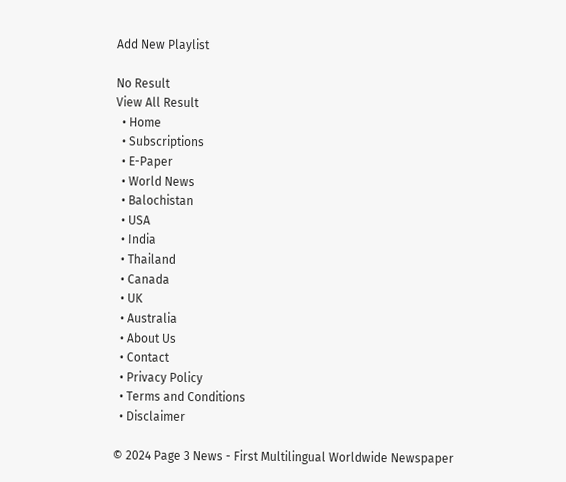Add New Playlist

No Result
View All Result
  • Home
  • Subscriptions
  • E-Paper
  • World News
  • Balochistan
  • USA
  • India
  • Thailand
  • Canada
  • UK
  • Australia
  • About Us
  • Contact
  • Privacy Policy
  • Terms and Conditions
  • Disclaimer

© 2024 Page 3 News - First Multilingual Worldwide Newspaper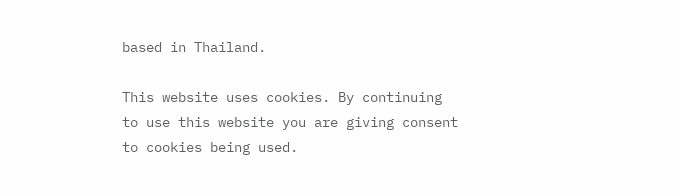based in Thailand.

This website uses cookies. By continuing to use this website you are giving consent to cookies being used.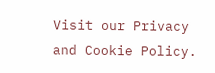Visit our Privacy and Cookie Policy.